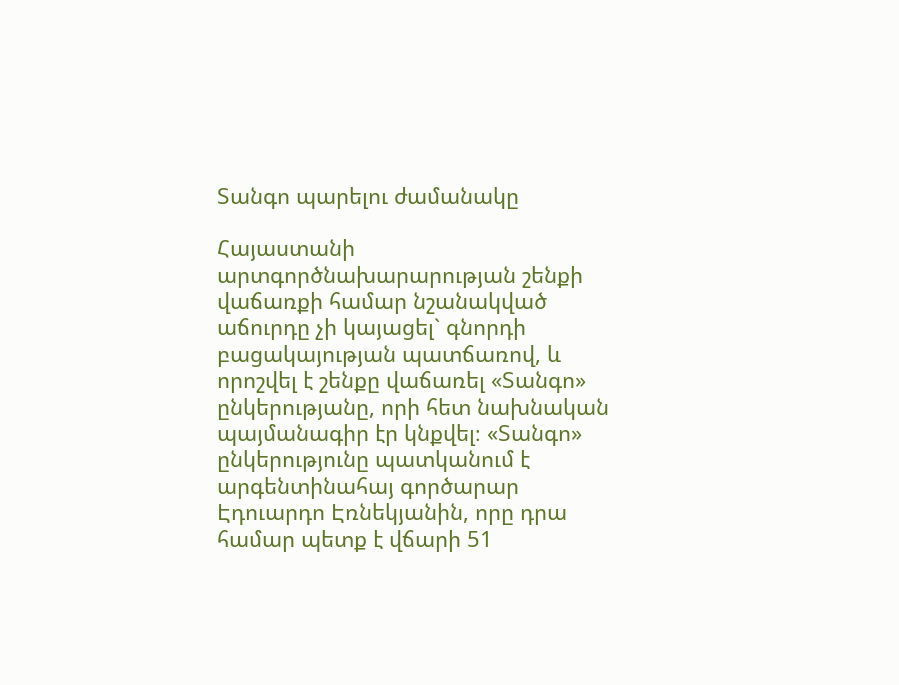Տանգո պարելու ժամանակը

Հայաստանի արտգործնախարարության շենքի վաճառքի համար նշանակված աճուրդը չի կայացել` գնորդի բացակայության պատճառով, և որոշվել է շենքը վաճառել «Տանգո» ընկերությանը, որի հետ նախնական պայմանագիր էր կնքվել։ «Տանգո» ընկերությունը պատկանում է արգենտինահայ գործարար Էդուարդո Էռնեկյանին, որը դրա համար պետք է վճարի 51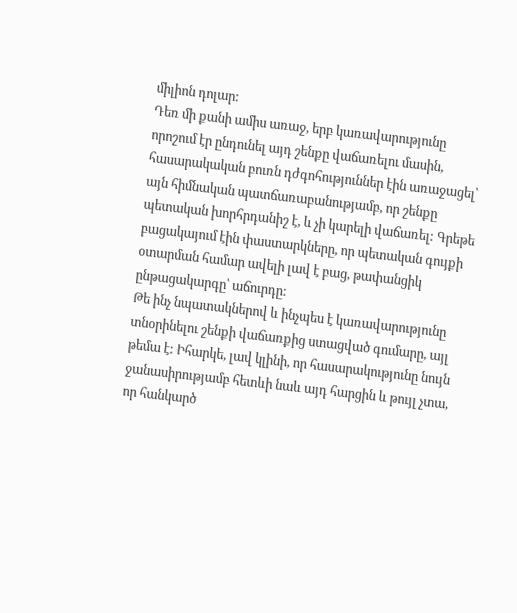միլիոն դոլար:
Դեռ մի քանի ամիս առաջ, երբ կառավարությունը որոշում էր ընդունել այդ շենքը վաճառելու մասին, հասարակական բուռն դժգոհություններ էին առաջացել՝ այն հիմնական պատճառաբանությամբ, որ շենքը պետական խորհրդանիշ է, և չի կարելի վաճառել: Գրեթե բացակայում էին փաստարկները, որ պետական գույքի օտարման համար ավելի լավ է բաց, թափանցիկ ընթացակարգը՝ աճուրդը:
Թե ինչ նպատակներով և ինչպես է կառավարությունը տնօրինելու շենքի վաճառքից ստացված գումարը, այլ թեմա է: Իհարկե, լավ կլինի, որ հասարակությունը նույն ջանասիրությամբ հետևի նաև այդ հարցին և թույլ չտա, որ հանկարծ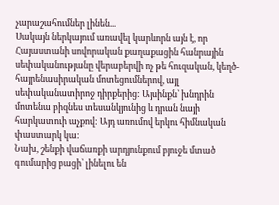չարաշահումներ լինեն...
Սակայն ներկայում առավել կարևորն այն է, որ Հայաստանի սովորական քաղաքացին հանրային սեփականությանը վերաբերվի ոչ թե հուզական, կեղծ-հայրենասիրական մոտեցումներով, այլ սեփականատիրոջ դիրքերից: Այսինքն՝ խնդրին մոտենա բիզնես տեսանկյունից և դրան նայի հարկատուի աչքով: Այդ առումով երկու հիմնական փաստարկ կա:
Նախ, շենքի վաճառքի արդյունքում բյուջե մտած գումարից բացի՝ լինելու են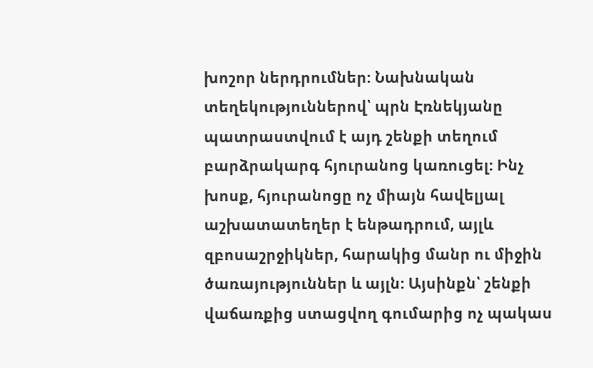խոշոր ներդրումներ: Նախնական տեղեկություններով՝ պրն Էռնեկյանը պատրաստվում է այդ շենքի տեղում բարձրակարգ հյուրանոց կառուցել: Ինչ խոսք, հյուրանոցը ոչ միայն հավելյալ աշխատատեղեր է ենթադրում, այլև զբոսաշրջիկներ, հարակից մանր ու միջին ծառայություններ և այլն: Այսինքն՝ շենքի վաճառքից ստացվող գումարից ոչ պակաս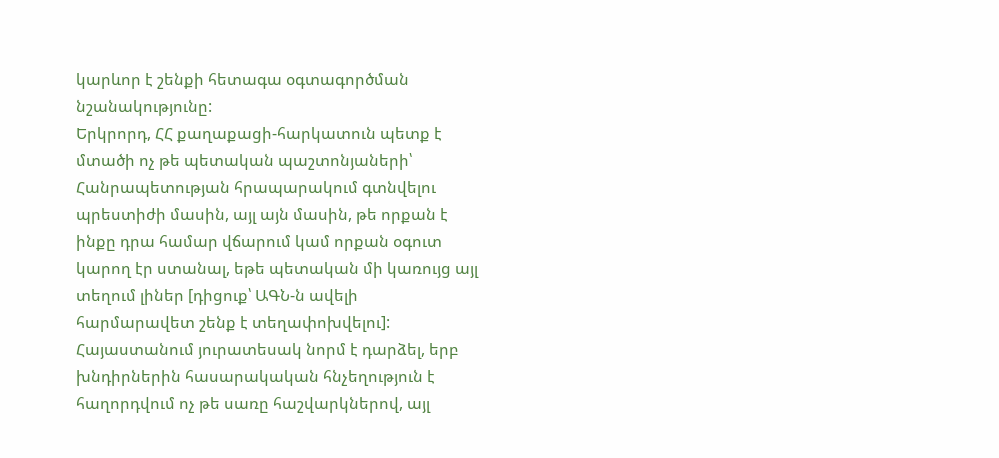կարևոր է շենքի հետագա օգտագործման նշանակությունը:
Երկրորդ, ՀՀ քաղաքացի-հարկատուն պետք է մտածի ոչ թե պետական պաշտոնյաների՝ Հանրապետության հրապարակում գտնվելու պրեստիժի մասին, այլ այն մասին, թե որքան է ինքը դրա համար վճարում կամ որքան օգուտ կարող էր ստանալ, եթե պետական մի կառույց այլ տեղում լիներ [դիցուք՝ ԱԳՆ-ն ավելի հարմարավետ շենք է տեղափոխվելու]:
Հայաստանում յուրատեսակ նորմ է դարձել, երբ խնդիրներին հասարակական հնչեղություն է հաղորդվում ոչ թե սառը հաշվարկներով, այլ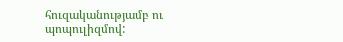հուզականությամբ ու պոպուլիզմով: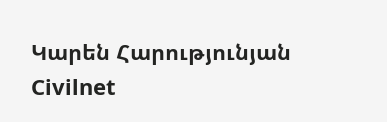Կարեն Հարությունյան
Civilnet